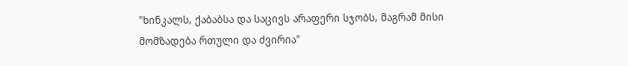"ხინკალს, ქაბაბსა და საცივს არაფერი სჯობს, მაგრამ მისი მომზადება რთული და ძვირია"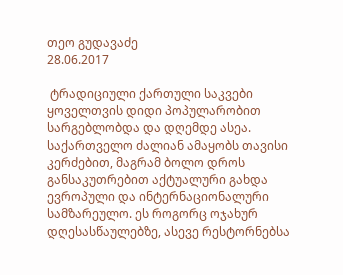თეო გუდავაძე
28.06.2017

 ტრადიციული ქართული საკვები ყოველთვის დიდი პოპულარობით სარგებლობდა და დღემდე ასეა. საქართველო ძალიან ამაყობს თავისი კერძებით, მაგრამ ბოლო დროს განსაკუთრებით აქტუალური გახდა ევროპული და ინტერნაციონალური სამზარეულო. ეს როგორც ოჯახურ დღესასწაულებზე, ასევე რესტორნებსა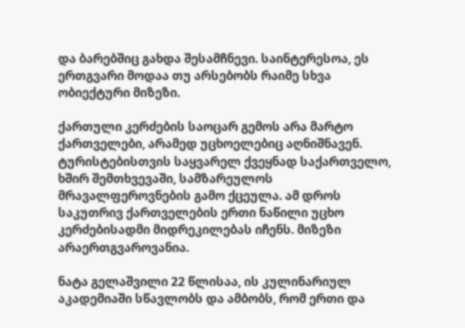და ბარებშიც გახდა შესამჩნევი. საინტერესოა, ეს ერთგვარი მოდაა თუ არსებობს რაიმე სხვა ობიექტური მიზეზი.

ქართული კერძების საოცარ გემოს არა მარტო ქართველები, არამედ უცხოელებიც აღნიშნავენ. ტურისტებისთვის საყვარელ ქვეყნად საქართველო, ხშირ შემთხვევაში, სამზარეულოს მრავალფეროვნების გამო ქცეულა. ამ დროს საკუთრივ ქართველების ერთი ნაწილი უცხო კერძებისადმი მიდრეკილებას იჩენს. მიზეზი არაერთგვაროვანია.

ნატა გელაშვილი 22 წლისაა, ის კულინარიულ აკადემიაში სწავლობს და ამბობს, რომ ერთი და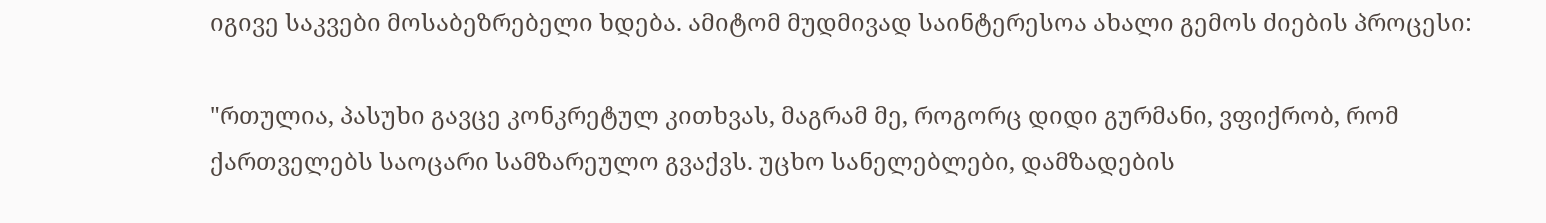იგივე საკვები მოსაბეზრებელი ხდება. ამიტომ მუდმივად საინტერესოა ახალი გემოს ძიების პროცესი:

"რთულია, პასუხი გავცე კონკრეტულ კითხვას, მაგრამ მე, როგორც დიდი გურმანი, ვფიქრობ, რომ ქართველებს საოცარი სამზარეულო გვაქვს. უცხო სანელებლები, დამზადების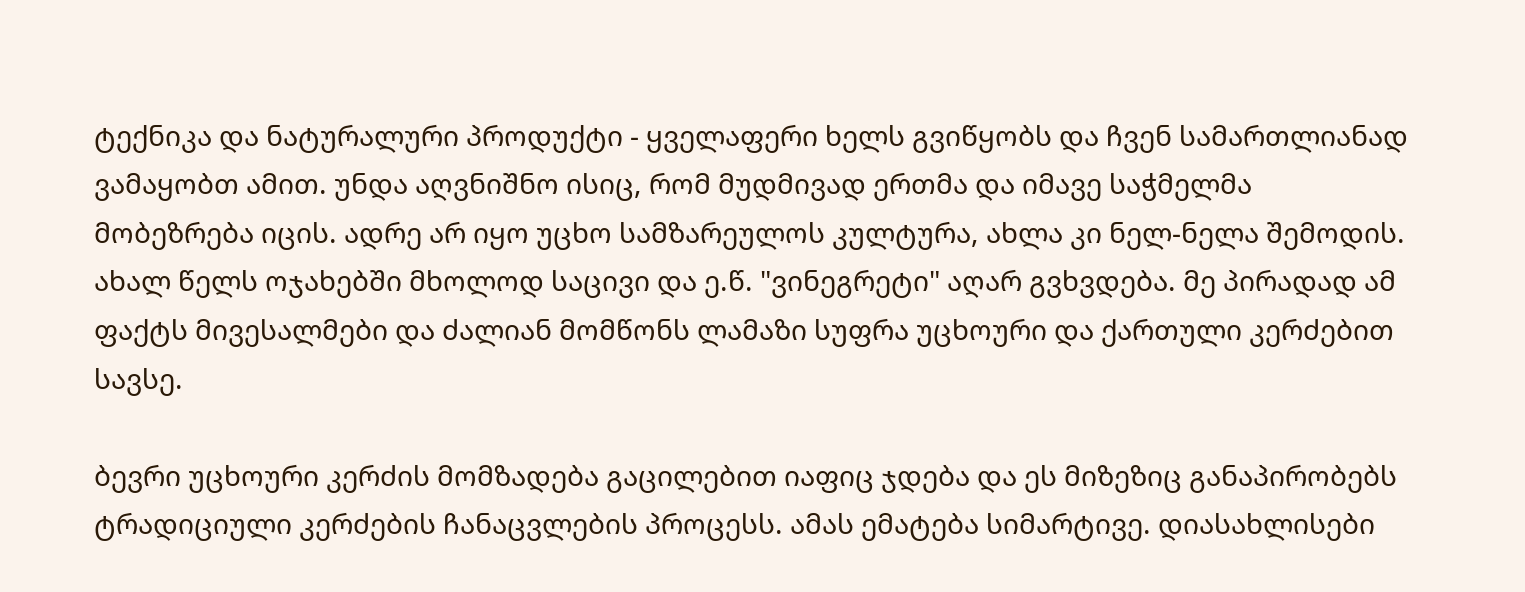ტექნიკა და ნატურალური პროდუქტი - ყველაფერი ხელს გვიწყობს და ჩვენ სამართლიანად ვამაყობთ ამით. უნდა აღვნიშნო ისიც, რომ მუდმივად ერთმა და იმავე საჭმელმა მობეზრება იცის. ადრე არ იყო უცხო სამზარეულოს კულტურა, ახლა კი ნელ-ნელა შემოდის. ახალ წელს ოჯახებში მხოლოდ საცივი და ე.წ. "ვინეგრეტი" აღარ გვხვდება. მე პირადად ამ ფაქტს მივესალმები და ძალიან მომწონს ლამაზი სუფრა უცხოური და ქართული კერძებით სავსე.

ბევრი უცხოური კერძის მომზადება გაცილებით იაფიც ჯდება და ეს მიზეზიც განაპირობებს ტრადიციული კერძების ჩანაცვლების პროცესს. ამას ემატება სიმარტივე. დიასახლისები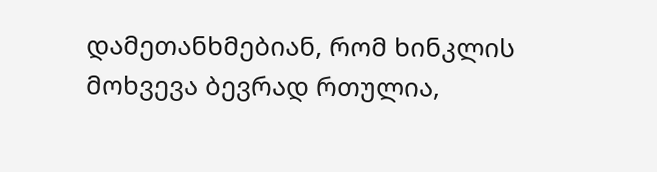დამეთანხმებიან, რომ ხინკლის მოხვევა ბევრად რთულია,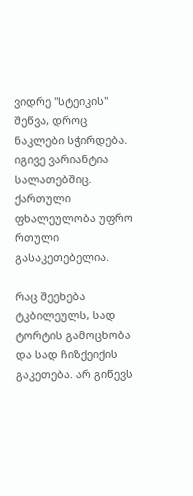ვიდრე "სტეიკის" შეწვა, დროც ნაკლები სჭირდება. იგივე ვარიანტია სალათებშიც. ქართული ფხალეულობა უფრო რთული გასაკეთებელია.

რაც შეეხება ტკბილეულს, სად ტორტის გამოცხობა და სად ჩიზქეიქის გაკეთება. არ გიწევს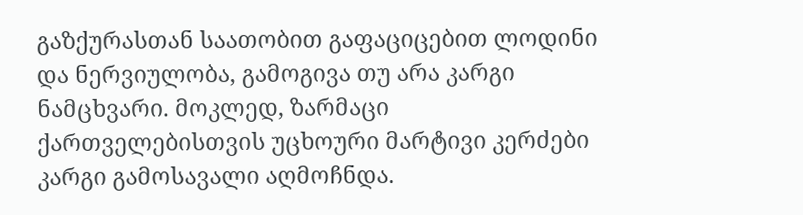გაზქურასთან საათობით გაფაციცებით ლოდინი და ნერვიულობა, გამოგივა თუ არა კარგი ნამცხვარი. მოკლედ, ზარმაცი ქართველებისთვის უცხოური მარტივი კერძები კარგი გამოსავალი აღმოჩნდა.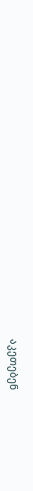აკეთებენ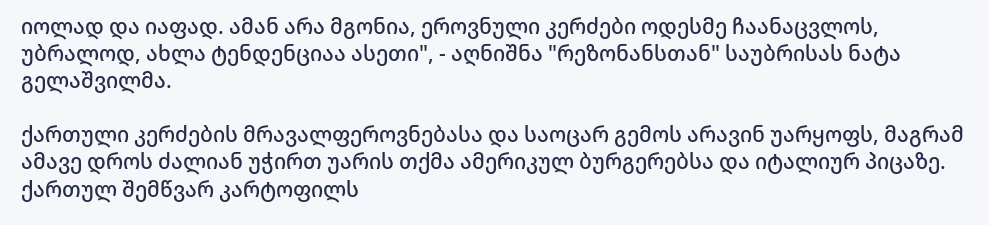იოლად და იაფად. ამან არა მგონია, ეროვნული კერძები ოდესმე ჩაანაცვლოს, უბრალოდ, ახლა ტენდენციაა ასეთი", - აღნიშნა "რეზონანსთან" საუბრისას ნატა გელაშვილმა.

ქართული კერძების მრავალფეროვნებასა და საოცარ გემოს არავინ უარყოფს, მაგრამ ამავე დროს ძალიან უჭირთ უარის თქმა ამერიკულ ბურგერებსა და იტალიურ პიცაზე. ქართულ შემწვარ კარტოფილს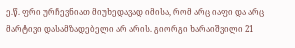ე.წ. ფრი ურჩევნიათ მიუხედავად იმისა, რომ არც იაფი და არც მარტივი დასამზადებელი არ არის. გიორგი ხარაიშვილი 21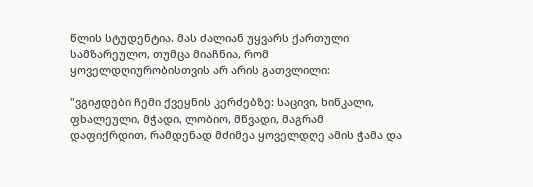წლის სტუდენტია. მას ძალიან უყვარს ქართული სამზარეულო, თუმცა მიაჩნია, რომ ყოველდღიურობისთვის არ არის გათვლილი:

"ვგიჟდები ჩემი ქვეყნის კერძებზე: საცივი, ხინკალი, ფხალეული, მჭადი, ლობიო, მწვადი, მაგრამ დაფიქრდით, რამდენად მძიმეა ყოველდღე ამის ჭამა და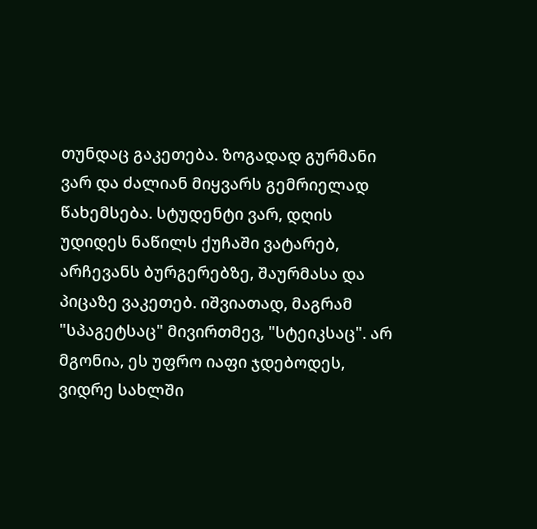თუნდაც გაკეთება. ზოგადად გურმანი ვარ და ძალიან მიყვარს გემრიელად წახემსება. სტუდენტი ვარ, დღის უდიდეს ნაწილს ქუჩაში ვატარებ, არჩევანს ბურგერებზე, შაურმასა და პიცაზე ვაკეთებ. იშვიათად, მაგრამ "სპაგეტსაც" მივირთმევ, "სტეიკსაც". არ მგონია, ეს უფრო იაფი ჯდებოდეს, ვიდრე სახლში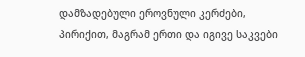დამზადებული ეროვნული კერძები, პირიქით, მაგრამ ერთი და იგივე საკვები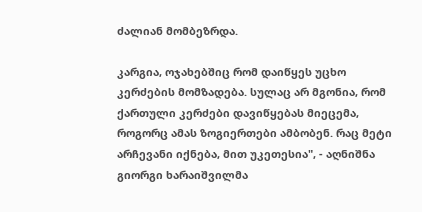ძალიან მომბეზრდა.

კარგია, ოჯახებშიც რომ დაიწყეს უცხო კერძების მომზადება. სულაც არ მგონია, რომ ქართული კერძები დავიწყებას მიეცემა, როგორც ამას ზოგიერთები ამბობენ. რაც მეტი არჩევანი იქნება, მით უკეთესია", - აღნიშნა გიორგი ხარაიშვილმა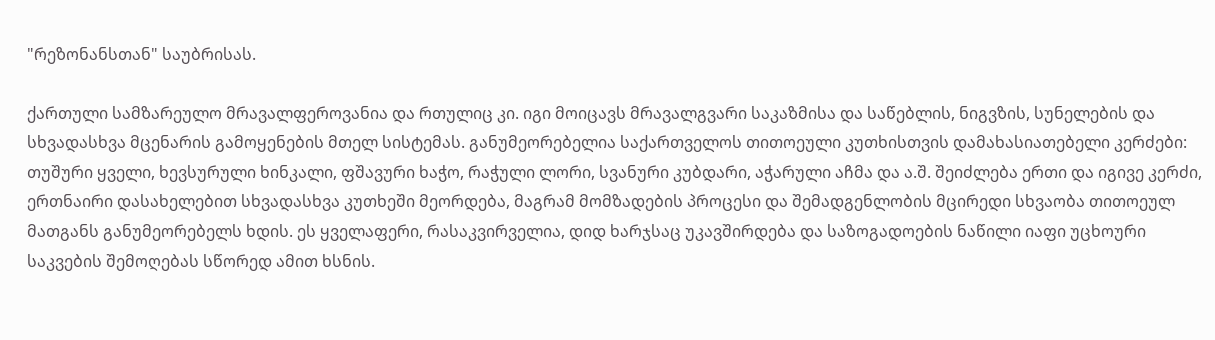"რეზონანსთან" საუბრისას.

ქართული სამზარეულო მრავალფეროვანია და რთულიც კი. იგი მოიცავს მრავალგვარი საკაზმისა და საწებლის, ნიგვზის, სუნელების და სხვადასხვა მცენარის გამოყენების მთელ სისტემას. განუმეორებელია საქართველოს თითოეული კუთხისთვის დამახასიათებელი კერძები: თუშური ყველი, ხევსურული ხინკალი, ფშავური ხაჭო, რაჭული ლორი, სვანური კუბდარი, აჭარული აჩმა და ა.შ. შეიძლება ერთი და იგივე კერძი, ერთნაირი დასახელებით სხვადასხვა კუთხეში მეორდება, მაგრამ მომზადების პროცესი და შემადგენლობის მცირედი სხვაობა თითოეულ მათგანს განუმეორებელს ხდის. ეს ყველაფერი, რასაკვირველია, დიდ ხარჯსაც უკავშირდება და საზოგადოების ნაწილი იაფი უცხოური საკვების შემოღებას სწორედ ამით ხსნის.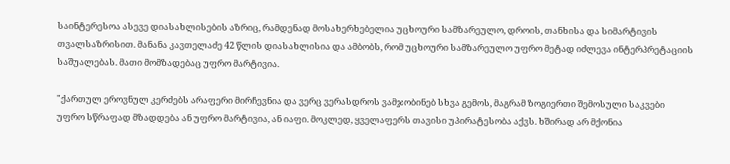საინტერესოა ასევე დიასახლისების აზრიც, რამდენად მოსახერხებელია უცხოური სამზარეულო, დროის, თანხისა და სიმარტივის თვალსაზრისით. მანანა კავთელაძე 42 წლის დიასახლისია და ამბობს, რომ უცხოური სამზარეულო უფრო მეტად იძლევა ინტერპრეტაციის საშუალებას. მათი მომზადებაც უფრო მარტივია.

"ქართულ ეროვნულ კერძებს არაფერი მირჩევნია და ვერც ვერასდროს ვამჯობინებ სხვა გემოს, მაგრამ ზოგიერთი შემოსული საკვები უფრო სწრაფად მზადდება ან უფრო მარტივია, ან იაფი. მოკლედ, ყველაფერს თავისი უპირატესობა აქვს. ხშირად არ მქონია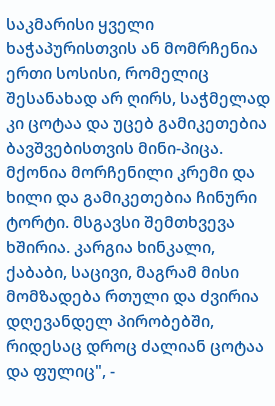საკმარისი ყველი ხაჭაპურისთვის ან მომრჩენია ერთი სოსისი, რომელიც შესანახად არ ღირს, საჭმელად კი ცოტაა და უცებ გამიკეთებია ბავშვებისთვის მინი-პიცა. მქონია მორჩენილი კრემი და ხილი და გამიკეთებია ჩინური ტორტი. მსგავსი შემთხვევა ხშირია. კარგია ხინკალი, ქაბაბი, საცივი, მაგრამ მისი მომზადება რთული და ძვირია დღევანდელ პირობებში, რიდესაც დროც ძალიან ცოტაა და ფულიც", -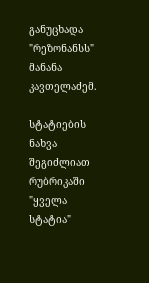განუცხადა "რეზონანსს" მანანა კავთელაძემ.

სტატიების ნახვა შეგიძლიათ რუბრიკაში "ყველა სტატია"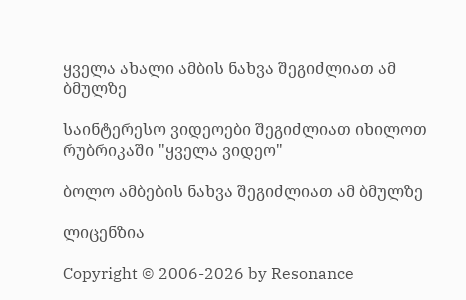ყველა ახალი ამბის ნახვა შეგიძლიათ ამ ბმულზე

საინტერესო ვიდეოები შეგიძლიათ იხილოთ რუბრიკაში "ყველა ვიდეო"

ბოლო ამბების ნახვა შეგიძლიათ ამ ბმულზე

ლიცენზია

Copyright © 2006-2026 by Resonance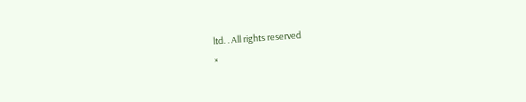ltd. . All rights reserved
×